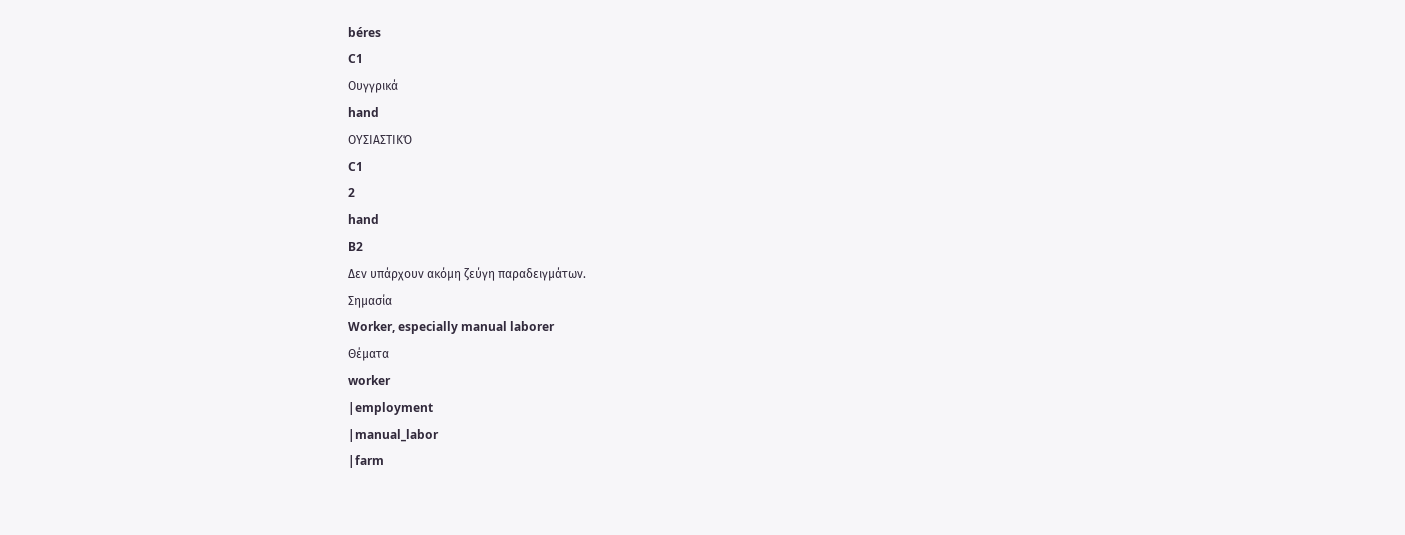béres
C1
Ουγγρικά
hand
ΟΥΣΙΑΣΤΙΚΌ
C1
2
hand
B2
Δεν υπάρχουν ακόμη ζεύγη παραδειγμάτων.
Σημασία
Worker, especially manual laborer
Θέματα
worker
|employment
|manual_labor
|farm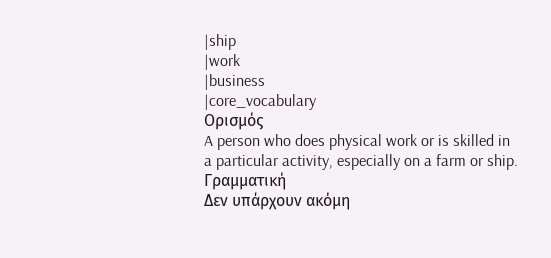|ship
|work
|business
|core_vocabulary
Ορισμός
A person who does physical work or is skilled in a particular activity, especially on a farm or ship.
Γραμματική
Δεν υπάρχουν ακόμη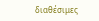διαθέσιμες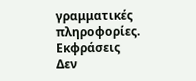γραμματικές πληροφορίες.
Εκφράσεις
Δεν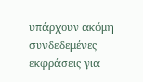υπάρχουν ακόμη συνδεδεμένες εκφράσεις για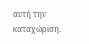αυτή την καταχώριση.